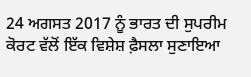24 ਅਗਸਤ 2017 ਨੂੰ ਭਾਰਤ ਦੀ ਸੁਪਰੀਮ ਕੋਰਟ ਵੱਲੋਂ ਇੱਕ ਵਿਸ਼ੇਸ਼ ਫ਼ੈਸਲਾ ਸੁਣਾਇਆ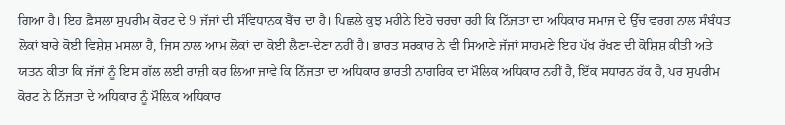ਗਿਆ ਹੈ। ਇਹ ਫ਼ੈਸਲਾ ਸੁਪਰੀਮ ਕੋਰਟ ਦੇ 9 ਜੱਜਾਂ ਦੀ ਸੰਵਿਧਾਨਕ ਬੈਂਚ ਦਾ ਹੈ। ਪਿਛਲੇ ਕੁਝ ਮਹੀਨੇ ਇਹੋ ਚਰਚਾ ਰਹੀ ਕਿ ਨਿੱਜਤਾ ਦਾ ਅਧਿਕਾਰ ਸਮਾਜ ਦੇ ਉੱਚ ਵਰਗ ਨਾਲ ਸੰਬੰਧਤ ਲੋਕਾਂ ਬਾਰੇ ਕੋਈ ਵਿਸ਼ੇਸ਼ ਮਸਲਾ ਹੈ, ਜਿਸ ਨਾਲ ਆਮ ਲੋਕਾਂ ਦਾ ਕੋਈ ਲੈਣਾ-ਦੇਣਾ ਨਹੀਂ ਹੈ। ਭਾਰਤ ਸਰਕਾਰ ਨੇ ਵੀ ਸਿਆਣੇ ਜੱਜਾਂ ਸਾਹਮਣੇ ਇਹ ਪੱਖ ਰੱਖਣ ਦੀ ਕੋਸ਼ਿਸ਼ ਕੀਤੀ ਅਤੇ ਯਤਨ ਕੀਤਾ ਕਿ ਜੱਜਾਂ ਨੂੰ ਇਸ ਗੱਲ ਲਈ ਰਾਜ਼ੀ ਕਰ ਲਿਆ ਜਾਵੇ ਕਿ ਨਿੱਜਤਾ ਦਾ ਅਧਿਕਾਰ ਭਾਰਤੀ ਨਾਗਰਿਕ ਦਾ ਮੌਲਿਕ ਅਧਿਕਾਰ ਨਹੀਂ ਹੈ, ਇੱਕ ਸਧਾਰਨ ਹੱਕ ਹੈ, ਪਰ ਸੁਪਰੀਮ ਕੋਰਟ ਨੇ ਨਿੱਜਤਾ ਦੇ ਅਧਿਕਾਰ ਨੂੰ ਮੌਲ਼ਿਕ ਅਧਿਕਾਰ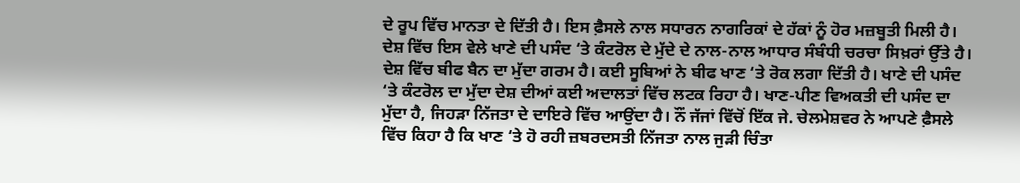ਦੇ ਰੂਪ ਵਿੱਚ ਮਾਨਤਾ ਦੇ ਦਿੱਤੀ ਹੈ। ਇਸ ਫ਼ੈਸਲੇ ਨਾਲ ਸਧਾਰਨ ਨਾਗਰਿਕਾਂ ਦੇ ਹੱਕਾਂ ਨੂੰ ਹੋਰ ਮਜ਼ਬੂਤੀ ਮਿਲੀ ਹੈ।
ਦੇਸ਼ ਵਿੱਚ ਇਸ ਵੇਲੇ ਖਾਣੇ ਦੀ ਪਸੰਦ ‘ਤੇ ਕੰਟਰੋਲ ਦੇ ਮੁੱਦੇ ਦੇ ਨਾਲ-ਨਾਲ ਆਧਾਰ ਸੰਬੰਧੀ ਚਰਚਾ ਸਿਖ਼ਰਾਂ ਉੱਤੇ ਹੈ। ਦੇਸ਼ ਵਿੱਚ ਬੀਫ ਬੈਨ ਦਾ ਮੁੱਦਾ ਗਰਮ ਹੈ। ਕਈ ਸੂਬਿਆਂ ਨੇ ਬੀਫ ਖਾਣ ‘ਤੇ ਰੋਕ ਲਗਾ ਦਿੱਤੀ ਹੈ। ਖਾਣੇ ਦੀ ਪਸੰਦ ‘ਤੇ ਕੰਟਰੋਲ ਦਾ ਮੁੱਦਾ ਦੇਸ਼ ਦੀਆਂ ਕਈ ਅਦਾਲਤਾਂ ਵਿੱਚ ਲਟਕ ਰਿਹਾ ਹੈ। ਖਾਣ-ਪੀਣ ਵਿਅਕਤੀ ਦੀ ਪਸੰਦ ਦਾ ਮੁੱਦਾ ਹੈ, ਜਿਹੜਾ ਨਿੱਜਤਾ ਦੇ ਦਾਇਰੇ ਵਿੱਚ ਆਉਂਦਾ ਹੈ। ਨੌਂ ਜੱਜਾਂ ਵਿੱਚੋਂ ਇੱਕ ਜੇ. ਚੇਲਮੇਸ਼ਵਰ ਨੇ ਆਪਣੇ ਫ਼ੈਸਲੇ ਵਿੱਚ ਕਿਹਾ ਹੈ ਕਿ ਖਾਣ ‘ਤੇ ਹੋ ਰਹੀ ਜ਼ਬਰਦਸਤੀ ਨਿੱਜਤਾ ਨਾਲ ਜੁੜੀ ਚਿੰਤਾ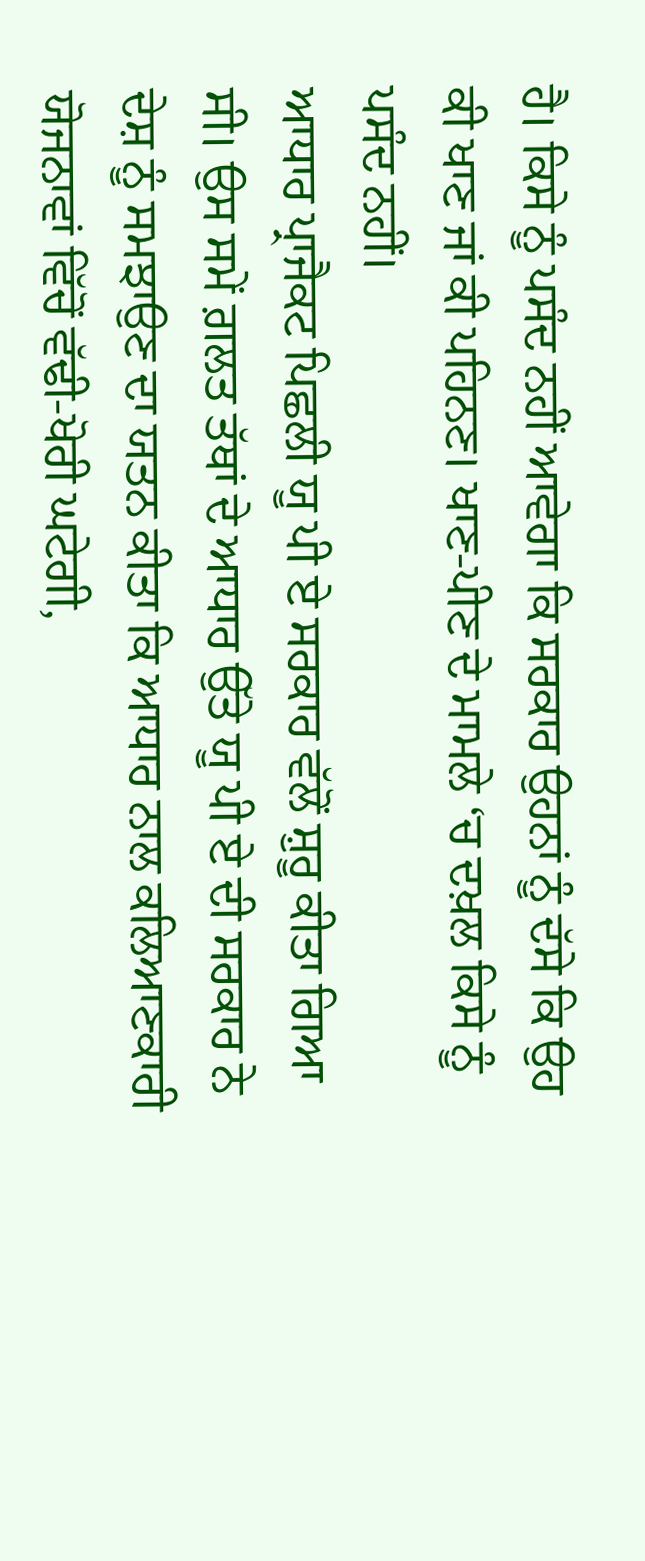ਹੈ। ਕਿਸੇ ਨੂੰ ਪਸੰਦ ਨਹੀਂ ਆਵੇਗਾ ਕਿ ਸਰਕਾਰ ਉਹਨਾਂ ਨੂੰ ਦੱਸੇ ਕਿ ਉਹ ਕੀ ਖਾਣ ਜਾਂ ਕੀ ਪਹਿਨਣ। ਖਾਣ-ਪੀਣ ਦੇ ਮਾਮਲੇ ‘ਚ ਦਖ਼ਲ ਕਿਸੇ ਨੂੰ ਪਸੰਦ ਨਹੀਂ।
ਆਧਾਰ ਪ੍ਰਾਜੈਕਟ ਪਿਛਲੀ ਯੂ ਪੀ ਏ ਸਰਕਾਰ ਵੱਲੋਂ ਸ਼ੁਰੂ ਕੀਤਾ ਗਿਆ ਸੀ। ਉਸ ਸਮੇਂ ਗ਼ਲਤ ਤੱਥਾਂ ਦੇ ਆਧਾਰ ਉੱਤੇ ਯੂ ਪੀ ਏ ਦੀ ਸਰਕਾਰ ਨੇ ਦੇਸ਼ ਨੂੰ ਸਮਝਾਉਣ ਦਾ ਯਤਨ ਕੀਤਾ ਕਿ ਆਧਾਰ ਨਾਲ ਕਲਿਆਣਕਾਰੀ ਯੋਜਨਾਵਾਂ ਵਿੱਚੋਂ ਵੱਢੀ-ਖੋਰੀ ਘਟੇਗੀ,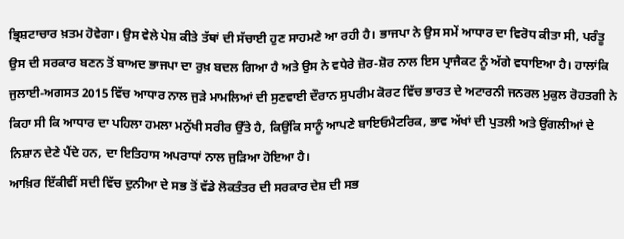ਭ੍ਰਿਸ਼ਟਾਚਾਰ ਖ਼ਤਮ ਹੋਵੇਗਾ। ਉਸ ਵੇਲੇ ਪੇਸ਼ ਕੀਤੇ ਤੱਥਾਂ ਦੀ ਸੱਚਾਈ ਹੁਣ ਸਾਹਮਣੇ ਆ ਰਹੀ ਹੈ। ਭਾਜਪਾ ਨੇ ਉਸ ਸਮੇਂ ਆਧਾਰ ਦਾ ਵਿਰੋਧ ਕੀਤਾ ਸੀ, ਪਰੰਤੂ ਉਸ ਦੀ ਸਰਕਾਰ ਬਣਨ ਤੋਂ ਬਾਅਦ ਭਾਜਪਾ ਦਾ ਰੁਖ਼ ਬਦਲ ਗਿਆ ਹੈ ਅਤੇ ਉਸ ਨੇ ਵਧੇਰੇ ਜ਼ੋਰ-ਸ਼ੋਰ ਨਾਲ ਇਸ ਪ੍ਰਾਜੈਕਟ ਨੂੰ ਅੱਗੇ ਵਧਾਇਆ ਹੈ। ਹਾਲਾਂਕਿ ਜੁਲਾਈ-ਅਗਸਤ 2015 ਵਿੱਚ ਆਧਾਰ ਨਾਲ ਜੁੜੇ ਮਾਮਲਿਆਂ ਦੀ ਸੁਣਵਾਈ ਦੌਰਾਨ ਸੁਪਰੀਮ ਕੋਰਟ ਵਿੱਚ ਭਾਰਤ ਦੇ ਅਟਾਰਨੀ ਜਨਰਲ ਮੁਕੁਲ ਰੋਹਤਗੀ ਨੇ ਕਿਹਾ ਸੀ ਕਿ ਆਧਾਰ ਦਾ ਪਹਿਲਾ ਹਮਲਾ ਮਨੁੱਖੀ ਸਰੀਰ ਉੱਤੇ ਹੈ, ਕਿਉਂਕਿ ਸਾਨੂੰ ਆਪਣੇ ਬਾਇਓਮੈਟਰਿਕ, ਭਾਵ ਅੱਖਾਂ ਦੀ ਪੁਤਲੀ ਅਤੇ ਉਂਗਲੀਆਂ ਦੇ ਨਿਸ਼ਾਨ ਦੇਣੇ ਪੈਂਦੇ ਹਨ, ਦਾ ਇਤਿਹਾਸ ਅਪਰਾਧਾਂ ਨਾਲ ਜੁੜਿਆ ਹੋਇਆ ਹੈ।
ਆਖ਼ਿਰ ਇੱਕੀਵੀਂ ਸਦੀ ਵਿੱਚ ਦੁਨੀਆ ਦੇ ਸਭ ਤੋਂ ਵੱਡੇ ਲੋਕਤੰਤਰ ਦੀ ਸਰਕਾਰ ਦੇਸ਼ ਦੀ ਸਭ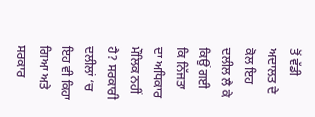ਤੋਂ ਵੱਡੀ ਅਦਾਲਤ ਦੇ ਕੋਲ ਇਹ ਦਲੀਲ ਲੈ ਕੇ ਕਿਉਂ ਗਈ ਕਿ ਨਿੱਜਤਾ ਦਾ ਅਧਿਕਾਰ ਮੌਲਿਕ ਨਹੀਂ ਹੈ? ਸਰਕਾਰੀ ਦਲੀਲਾਂ ‘ਚ ਇਹ ਵੀ ਕਿਹਾ ਗਿਆ ਅਤੇ ਸਰਕਾਰ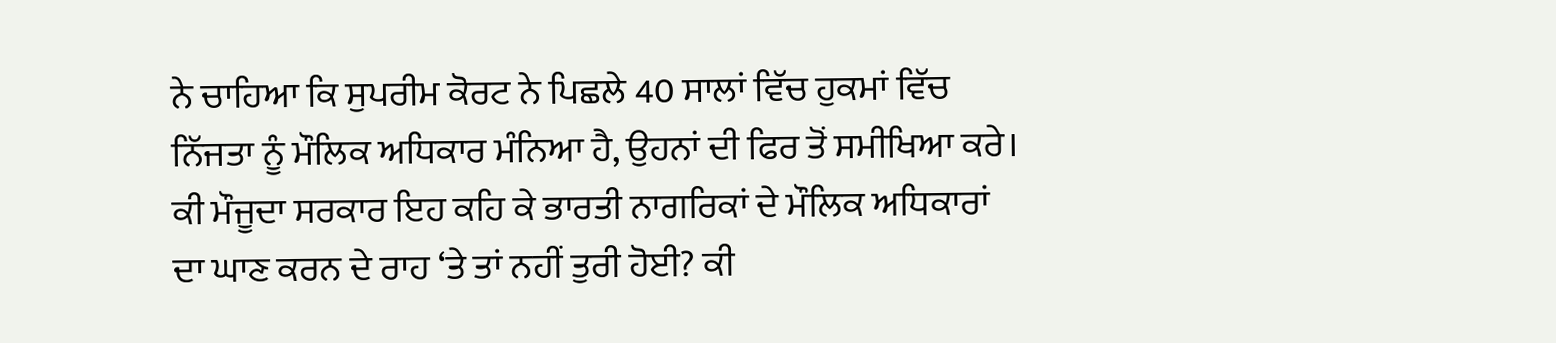ਨੇ ਚਾਹਿਆ ਕਿ ਸੁਪਰੀਮ ਕੋਰਟ ਨੇ ਪਿਛਲੇ 40 ਸਾਲਾਂ ਵਿੱਚ ਹੁਕਮਾਂ ਵਿੱਚ ਨਿੱਜਤਾ ਨੂੰ ਮੌਲਿਕ ਅਧਿਕਾਰ ਮੰਨਿਆ ਹੈ, ਉਹਨਾਂ ਦੀ ਫਿਰ ਤੋਂ ਸਮੀਖਿਆ ਕਰੇ। ਕੀ ਮੌਜੂਦਾ ਸਰਕਾਰ ਇਹ ਕਹਿ ਕੇ ਭਾਰਤੀ ਨਾਗਰਿਕਾਂ ਦੇ ਮੌਲਿਕ ਅਧਿਕਾਰਾਂ ਦਾ ਘਾਣ ਕਰਨ ਦੇ ਰਾਹ ‘ਤੇ ਤਾਂ ਨਹੀਂ ਤੁਰੀ ਹੋਈ? ਕੀ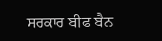ਸਰਕਾਰ ਬੀਫ ਬੈਨ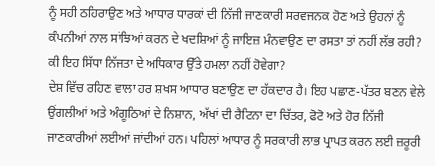ਨੂੰ ਸਹੀ ਠਹਿਰਾਉਣ ਅਤੇ ਆਧਾਰ ਧਾਰਕਾਂ ਦੀ ਨਿੱਜੀ ਜਾਣਕਾਰੀ ਸਰਵਜਨਕ ਹੋਣ ਅਤੇ ਉਹਨਾਂ ਨੂੰ ਕੰਪਨੀਆਂ ਨਾਲ ਸਾਂਝਿਆਂ ਕਰਨ ਦੇ ਖਦਸ਼ਿਆਂ ਨੂੰ ਜਾਇਜ਼ ਮੰਨਵਾਉਣ ਦਾ ਰਸਤਾ ਤਾਂ ਨਹੀਂ ਲੱਭ ਰਹੀ? ਕੀ ਇਹ ਸਿੱਧਾ ਨਿੱਜਤਾ ਦੇ ਅਧਿਕਾਰ ਉੱਤੇ ਹਮਲਾ ਨਹੀਂ ਹੋਵੇਗਾ?
ਦੇਸ਼ ਵਿੱਚ ਰਹਿਣ ਵਾਲਾ ਹਰ ਸ਼ਖਸ ਆਧਾਰ ਬਣਾਉਣ ਦਾ ਹੱਕਦਾਰ ਹੈ। ਇਹ ਪਛਾਣ-ਪੱਤਰ ਬਣਨ ਵੇਲੇ ਉਂਗਲੀਆਂ ਅਤੇ ਅੰਗੂਠਿਆਂ ਦੇ ਨਿਸ਼ਾਨ, ਅੱਖਾਂ ਦੀ ਰੈਟਿਨਾ ਦਾ ਚਿੱਤਰ, ਫੋਟੋ ਅਤੇ ਹੋਰ ਨਿੱਜੀ ਜਾਣਕਾਰੀਆਂ ਲਈਆਂ ਜਾਂਦੀਆਂ ਹਨ। ਪਹਿਲਾਂ ਆਧਾਰ ਨੂੰ ਸਰਕਾਰੀ ਲਾਭ ਪ੍ਰਾਪਤ ਕਰਨ ਲਈ ਜ਼ਰੂਰੀ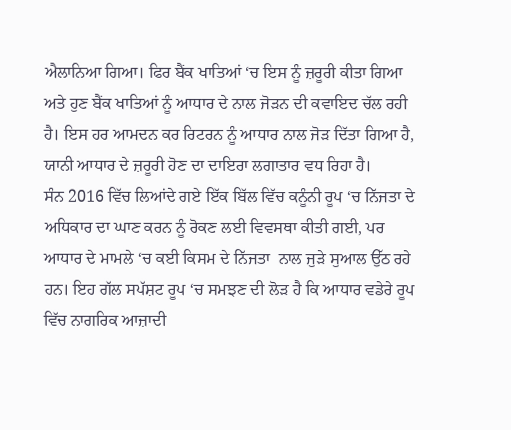ਐਲਾਨਿਆ ਗਿਆ। ਫਿਰ ਬੈਂਕ ਖਾਤਿਆਂ ‘ਚ ਇਸ ਨੂੰ ਜ਼ਰੂਰੀ ਕੀਤਾ ਗਿਆ ਅਤੇ ਹੁਣ ਬੈਂਕ ਖਾਤਿਆਂ ਨੂੰ ਆਧਾਰ ਦੇ ਨਾਲ ਜੋੜਨ ਦੀ ਕਵਾਇਦ ਚੱਲ ਰਹੀ ਹੈ। ਇਸ ਹਰ ਆਮਦਨ ਕਰ ਰਿਟਰਨ ਨੂੰ ਆਧਾਰ ਨਾਲ ਜੋੜ ਦਿੱਤਾ ਗਿਆ ਹੈ, ਯਾਨੀ ਆਧਾਰ ਦੇ ਜ਼ਰੂਰੀ ਹੋਣ ਦਾ ਦਾਇਰਾ ਲਗਾਤਾਰ ਵਧ ਰਿਹਾ ਹੈ।
ਸੰਨ 2016 ਵਿੱਚ ਲਿਆਂਦੇ ਗਏ ਇੱਕ ਬਿੱਲ ਵਿੱਚ ਕਨੂੰਨੀ ਰੂਪ ‘ਚ ਨਿੱਜਤਾ ਦੇ ਅਧਿਕਾਰ ਦਾ ਘਾਣ ਕਰਨ ਨੂੰ ਰੋਕਣ ਲਈ ਵਿਵਸਥਾ ਕੀਤੀ ਗਈ, ਪਰ ਆਧਾਰ ਦੇ ਮਾਮਲੇ ‘ਚ ਕਈ ਕਿਸਮ ਦੇ ਨਿੱਜਤਾ  ਨਾਲ ਜੁੜੇ ਸੁਆਲ ਉੱਠ ਰਹੇ ਹਨ। ਇਹ ਗੱਲ ਸਪੱਸ਼ਟ ਰੂਪ ‘ਚ ਸਮਝਣ ਦੀ ਲੋੜ ਹੈ ਕਿ ਆਧਾਰ ਵਡੇਰੇ ਰੂਪ ਵਿੱਚ ਨਾਗਰਿਕ ਆਜ਼ਾਦੀ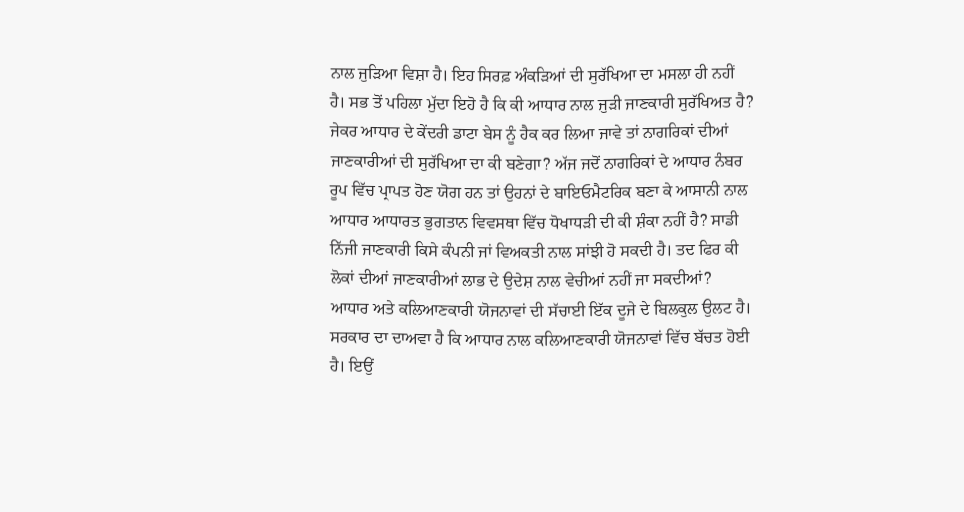ਨਾਲ ਜੁੜਿਆ ਵਿਸ਼ਾ ਹੈ। ਇਹ ਸਿਰਫ਼ ਅੰਕੜਿਆਂ ਦੀ ਸੁਰੱਖਿਆ ਦਾ ਮਸਲਾ ਹੀ ਨਹੀਂ ਹੈ। ਸਭ ਤੋਂ ਪਹਿਲਾ ਮੁੱਦਾ ਇਹੋ ਹੈ ਕਿ ਕੀ ਆਧਾਰ ਨਾਲ ਜੁੜੀ ਜਾਣਕਾਰੀ ਸੁਰੱਖਿਅਤ ਹੈ? ਜੇਕਰ ਆਧਾਰ ਦੇ ਕੇਂਦਰੀ ਡਾਟਾ ਬੇਸ ਨੂੰ ਹੈਕ ਕਰ ਲਿਆ ਜਾਵੇ ਤਾਂ ਨਾਗਰਿਕਾਂ ਦੀਆਂ ਜਾਣਕਾਰੀਆਂ ਦੀ ਸੁਰੱਖਿਆ ਦਾ ਕੀ ਬਣੇਗਾ? ਅੱਜ ਜਦੋਂ ਨਾਗਰਿਕਾਂ ਦੇ ਆਧਾਰ ਨੰਬਰ ਰੂਪ ਵਿੱਚ ਪ੍ਰਾਪਤ ਹੋਣ ਯੋਗ ਹਨ ਤਾਂ ਉਹਨਾਂ ਦੇ ਬਾਇਓਮੈਟਰਿਕ ਬਣਾ ਕੇ ਆਸਾਨੀ ਨਾਲ ਆਧਾਰ ਆਧਾਰਤ ਭੁਗਤਾਨ ਵਿਵਸਥਾ ਵਿੱਚ ਧੋਖਾਧੜੀ ਦੀ ਕੀ ਸ਼ੰਕਾ ਨਹੀਂ ਹੈ? ਸਾਡੀ ਨਿੱਜੀ ਜਾਣਕਾਰੀ ਕਿਸੇ ਕੰਪਨੀ ਜਾਂ ਵਿਅਕਤੀ ਨਾਲ ਸਾਂਝੀ ਹੋ ਸਕਦੀ ਹੈ। ਤਦ ਫਿਰ ਕੀ ਲੋਕਾਂ ਦੀਆਂ ਜਾਣਕਾਰੀਆਂ ਲਾਭ ਦੇ ਉਦੇਸ਼ ਨਾਲ ਵੇਚੀਆਂ ਨਹੀਂ ਜਾ ਸਕਦੀਆਂ?
ਆਧਾਰ ਅਤੇ ਕਲਿਆਣਕਾਰੀ ਯੋਜਨਾਵਾਂ ਦੀ ਸੱਚਾਈ ਇੱਕ ਦੂਜੇ ਦੇ ਬਿਲਕੁਲ ਉਲਟ ਹੈ। ਸਰਕਾਰ ਦਾ ਦਾਅਵਾ ਹੈ ਕਿ ਆਧਾਰ ਨਾਲ ਕਲਿਆਣਕਾਰੀ ਯੋਜਨਾਵਾਂ ਵਿੱਚ ਬੱਚਤ ਹੋਈ ਹੈ। ਇਉਂ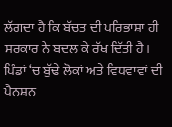ਲੱਗਦਾ ਹੈ ਕਿ ਬੱਚਤ ਦੀ ਪਰਿਭਾਸ਼ਾ ਹੀ ਸਰਕਾਰ ਨੇ ਬਦਲ ਕੇ ਰੱਖ ਦਿੱਤੀ ਹੈ। ਪਿੰਡਾਂ ‘ਚ ਬੁੱਢੇ ਲੋਕਾਂ ਅਤੇ ਵਿਧਵਾਵਾਂ ਦੀ ਪੈਨਸ਼ਨ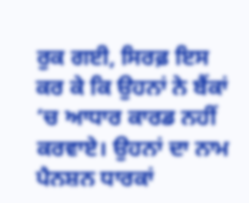ਰੁਕ ਗਈ, ਸਿਰਫ਼ ਇਸ ਕਰ ਕੇ ਕਿ ਉਹਨਾਂ ਨੇ ਬੈਂਕਾਂ ‘ਚ ਆਧਾਰ ਕਾਰਡ ਨਹੀਂ ਕਰਵਾਏ। ਉਹਨਾਂ ਦਾ ਨਾਮ ਪੈਨਸ਼ਨ ਧਾਰਕਾਂ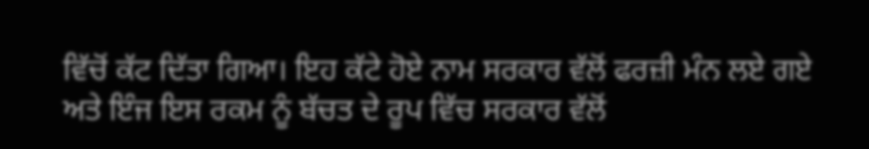ਵਿੱਚੋਂ ਕੱਟ ਦਿੱਤਾ ਗਿਆ। ਇਹ ਕੱਟੇ ਹੋਏ ਨਾਮ ਸਰਕਾਰ ਵੱਲੋਂ ਫਰਜ਼ੀ ਮੰਨ ਲਏ ਗਏ ਅਤੇ ਇੰਜ ਇਸ ਰਕਮ ਨੂੰ ਬੱਚਤ ਦੇ ਰੂਪ ਵਿੱਚ ਸਰਕਾਰ ਵੱਲੋਂ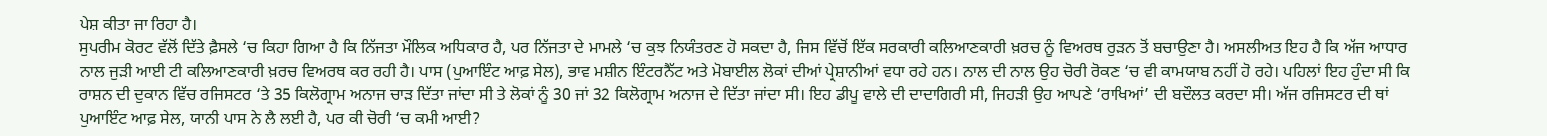ਪੇਸ਼ ਕੀਤਾ ਜਾ ਰਿਹਾ ਹੈ।
ਸੁਪਰੀਮ ਕੋਰਟ ਵੱਲੋਂ ਦਿੱਤੇ ਫ਼ੈਸਲੇ ‘ਚ ਕਿਹਾ ਗਿਆ ਹੈ ਕਿ ਨਿੱਜਤਾ ਮੌਲਿਕ ਅਧਿਕਾਰ ਹੈ, ਪਰ ਨਿੱਜਤਾ ਦੇ ਮਾਮਲੇ ‘ਚ ਕੁਝ ਨਿਯੰਤਰਣ ਹੋ ਸਕਦਾ ਹੈ, ਜਿਸ ਵਿੱਚੋਂ ਇੱਕ ਸਰਕਾਰੀ ਕਲਿਆਣਕਾਰੀ ਖ਼ਰਚ ਨੂੰ ਵਿਅਰਥ ਰੁੜਨ ਤੋਂ ਬਚਾਉਣਾ ਹੈ। ਅਸਲੀਅਤ ਇਹ ਹੈ ਕਿ ਅੱਜ ਆਧਾਰ ਨਾਲ ਜੁੜੀ ਆਈ ਟੀ ਕਲਿਆਣਕਾਰੀ ਖ਼ਰਚ ਵਿਅਰਥ ਕਰ ਰਹੀ ਹੈ। ਪਾਸ (ਪੁਆਇੰਟ ਆਫ਼ ਸੇਲ), ਭਾਵ ਮਸ਼ੀਨ ਇੰਟਰਨੈੱਟ ਅਤੇ ਮੋਬਾਈਲ ਲੋਕਾਂ ਦੀਆਂ ਪ੍ਰੇਸ਼ਾਨੀਆਂ ਵਧਾ ਰਹੇ ਹਨ। ਨਾਲ ਦੀ ਨਾਲ ਉਹ ਚੋਰੀ ਰੋਕਣ ‘ਚ ਵੀ ਕਾਮਯਾਬ ਨਹੀਂ ਹੋ ਰਹੇ। ਪਹਿਲਾਂ ਇਹ ਹੁੰਦਾ ਸੀ ਕਿ ਰਾਸ਼ਨ ਦੀ ਦੁਕਾਨ ਵਿੱਚ ਰਜਿਸਟਰ ‘ਤੇ 35 ਕਿਲੋਗ੍ਰਾਮ ਅਨਾਜ ਚਾੜ ਦਿੱਤਾ ਜਾਂਦਾ ਸੀ ਤੇ ਲੋਕਾਂ ਨੂੰ 30 ਜਾਂ 32 ਕਿਲੋਗ੍ਰਾਮ ਅਨਾਜ ਦੇ ਦਿੱਤਾ ਜਾਂਦਾ ਸੀ। ਇਹ ਡੀਪੂ ਵਾਲੇ ਦੀ ਦਾਦਾਗਿਰੀ ਸੀ, ਜਿਹੜੀ ਉਹ ਆਪਣੇ ‘ਰਾਖਿਆਂ’ ਦੀ ਬਦੌਲਤ ਕਰਦਾ ਸੀ। ਅੱਜ ਰਜਿਸਟਰ ਦੀ ਥਾਂ ਪੁਆਇੰਟ ਆਫ਼ ਸੇਲ, ਯਾਨੀ ਪਾਸ ਨੇ ਲੈ ਲਈ ਹੈ, ਪਰ ਕੀ ਚੋਰੀ ‘ਚ ਕਮੀ ਆਈ?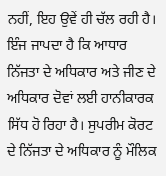ਨਹੀਂ, ਇਹ ਉਵੇਂ ਹੀ ਚੱਲ ਰਹੀ ਹੈ।
ਇੰਜ ਜਾਪਦਾ ਹੈ ਕਿ ਆਧਾਰ ਨਿੱਜਤਾ ਦੇ ਅਧਿਕਾਰ ਅਤੇ ਜੀਣ ਦੇ ਅਧਿਕਾਰ ਦੋਵਾਂ ਲਈ ਹਾਨੀਕਾਰਕ ਸਿੱਧ ਹੋ ਰਿਹਾ ਹੈ। ਸੁਪਰੀਮ ਕੋਰਟ ਦੇ ਨਿੱਜਤਾ ਦੇ ਅਧਿਕਾਰ ਨੂੰ ਮੌਲਿਕ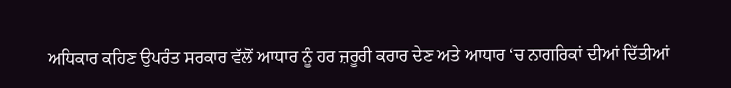ਅਧਿਕਾਰ ਕਹਿਣ ਉਪਰੰਤ ਸਰਕਾਰ ਵੱਲੋਂ ਆਧਾਰ ਨੂੰ ਹਰ ਜ਼ਰੂਰੀ ਕਰਾਰ ਦੇਣ ਅਤੇ ਆਧਾਰ ‘ਚ ਨਾਗਰਿਕਾਂ ਦੀਆਂ ਦਿੱਤੀਆਂ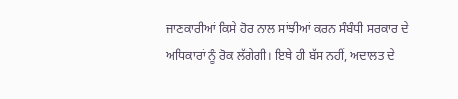ਜਾਣਕਾਰੀਆਂ ਕਿਸੇ ਹੋਰ ਨਾਲ ਸਾਂਝੀਆਂ ਕਰਨ ਸੰਬੰਧੀ ਸਰਕਾਰ ਦੇ ਅਧਿਕਾਰਾਂ ਨੂੰ ਰੋਕ ਲੱਗੇਗੀ। ਇਥੇ ਹੀ ਬੱਸ ਨਹੀਂ, ਅਦਾਲਤ ਦੇ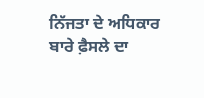ਨਿੱਜਤਾ ਦੇ ਅਧਿਕਾਰ ਬਾਰੇ ਫ਼ੈਸਲੇ ਦਾ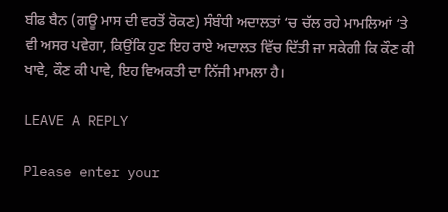ਬੀਫ ਬੈਨ (ਗਊ ਮਾਸ ਦੀ ਵਰਤੋਂ ਰੋਕਣ) ਸੰਬੰਧੀ ਅਦਾਲਤਾਂ ‘ਚ ਚੱਲ ਰਹੇ ਮਾਮਲਿਆਂ ‘ਤੇ ਵੀ ਅਸਰ ਪਵੇਗਾ, ਕਿਉਂਕਿ ਹੁਣ ਇਹ ਰਾਏ ਅਦਾਲਤ ਵਿੱਚ ਦਿੱਤੀ ਜਾ ਸਕੇਗੀ ਕਿ ਕੌਣ ਕੀ ਖਾਵੇ, ਕੌਣ ਕੀ ਪਾਵੇ, ਇਹ ਵਿਅਕਤੀ ਦਾ ਨਿੱਜੀ ਮਾਮਲਾ ਹੈ।

LEAVE A REPLY

Please enter your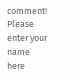comment!
Please enter your name here